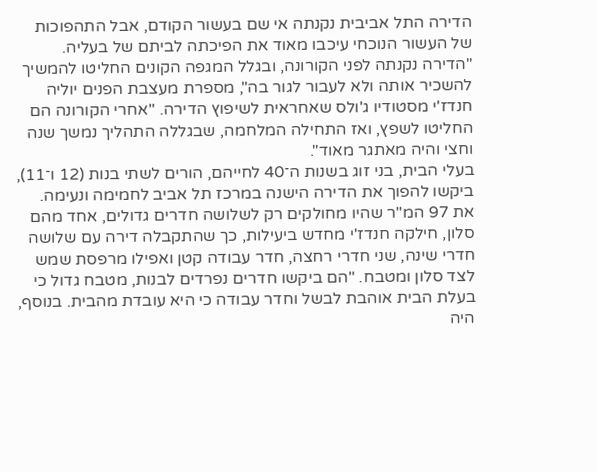הדירה התל אביבית נקנתה אי שם בעשור הקודם, אבל התהפוכות של העשור הנוכחי עיכבו מאוד את הפיכתה לביתם של בעליה. "הדירה נקנתה לפני הקורונה, ובגלל המגפה הקונים החליטו להמשיך להשכיר אותה ולא לעבור לגור בה", מספרת מעצבת הפנים יוליה חנדז'י מסטודיו ג'ולס שאחראית לשיפוץ הדירה. "אחרי הקורונה הם החליטו לשפץ, ואז התחילה המלחמה, שבגללה התהליך נמשך שנה וחצי והיה מאתגר מאוד".
בעלי הבית, בני זוג בשנות ה־40 לחייהם, הורים לשתי בנות (12 ו־11), ביקשו להפוך את הדירה הישנה במרכז תל אביב לחמימה ונעימה. את 97 המ"ר שהיו מחולקים רק לשלושה חדרים גדולים, אחד מהם סלון, חילקה חנדז'י מחדש ביעילות, כך שהתקבלה דירה עם שלושה חדרי שינה, שני חדרי רחצה, חדר עבודה קטן ואפילו מרפסת שמש לצד סלון ומטבח. "הם ביקשו חדרים נפרדים לבנות, מטבח גדול כי בעלת הבית אוהבת לבשל וחדר עבודה כי היא עובדת מהבית. בנוסף, היה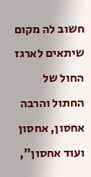חשוב לה מקום שיתאים לארגז החול של החתול והרבה אחסון, אחסון ועוד אחסון",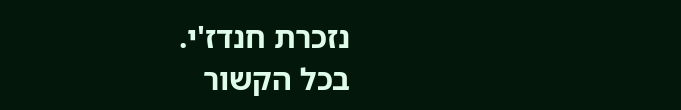נזכרת חנדז'י.
בכל הקשור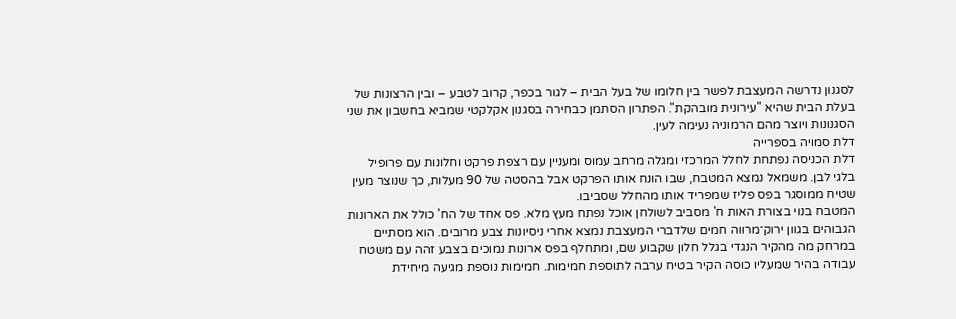לסגנון נדרשה המעצבת לפשר בין חלומו של בעל הבית – לגור בכפר, קרוב לטבע – ובין הרצונות של בעלת הבית שהיא "עירונית מובהקת". הפתרון הסתמן כבחירה בסגנון אקלקטי שמביא בחשבון את שני הסגנונות ויוצר מהם הרמוניה נעימה לעין.
דלת סמויה בספרייה
דלת הכניסה נפתחת לחלל המרכזי ומגלה מרחב עמוס ומעניין עם רצפת פרקט וחלונות עם פרופיל בלגי לבן. משמאל נמצא המטבח, שבו הונח אותו הפרקט אבל בהסטה של 90 מעלות, כך שנוצר מעין שטיח ממוסגר בפס פליז שמפריד אותו מהחלל שסביבו.
המטבח בנוי בצורת האות ח' מסביב לשולחן אוכל נפתח מעץ מלא. פס אחד של הח' כולל את הארונות הגבוהים בגוון ירוק־מרווה חמים שלדברי המעצבת נמצא אחרי ניסיונות צבע מרובים. הוא מסתיים במרחק מה מהקיר הנגדי בגלל חלון שקבוע שם, ומתחלף בפס ארונות נמוכים בצבע זהה עם משטח עבודה בהיר שמעליו כוסה הקיר בטיח ערבה לתוספת חמימות. חמימות נוספת מגיעה מיחידת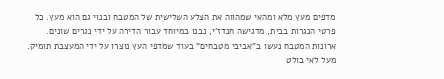מדפים מעץ מלא ומהאי שמהווה את הצלע השלישית של המטבח ובנוי גם הוא מעץ. כל פרטי הנגרות בבית, מדגישה חנדז'י, נבנו במיוחד עבור הדירה על ידי נגרים שונים. ארונות המטבח נעשו ב"אביבי מטבחים" בעוד שמדפי העץ נוצרו על ידי המעצבת תומיק.
מעל לאי בולט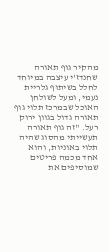מהקיר גוף תאורה שחנדז'י עיצבה במיוחד לחלל בשיתוף גלריית נעמי, ומעל לשולחן האוכל שבמרכז תלוי גוף תאורה גדול בגוון ירוק רעל. "זה גוף תאורה תעשייתי מהסוג שהיה תלוי באוניות, והוא אחד מכמה פריטים שמוסיפים את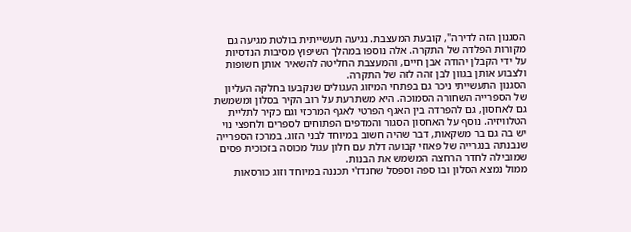הסגנון הזה לדירה", קובעת המעצבת. נגיעה תעשייתית בולטת מגיעה גם מקורות הפלדה של התקרה. אלה נוספו במהלך השיפוץ מסיבות הנדסיות על ידי הקבלן יהודה אבן חיים, והמעצבת החליטה להשאיר אותן חשופות ולצבוע אותן בגוון לבן זהה לזה של התקרה.
הסגנון התעשייתי ניכר גם בפתחי המיזוג העגולים שנקבעו בחלקה העליון של הספרייה השחורה הסמוכה. היא משתרעת על רוב הקיר בסלון ומשמשת גם לאחסון, גם להפרדה בין האגף הפרטי לאגף המרכזי וגם כקיר לתליית הטלוויזיה. נוסף על האחסון הסגור והמדפים הפתוחים לספרים ולחפצי נוי יש בה גם בר משקאות, דבר שהיה חשוב במיוחד לבני הזוג. במרכז הספרייה שנבנתה בנגרייה של פאוזי קבועה דלת עם חלון עגול מכוסה בזכוכית פסים שמובילה לחדר הרחצה המשמש את הבנות.
ממול נמצא הסלון ובו ספה וספסל שחנדז'י תכננה במיוחד וזוג כורסאות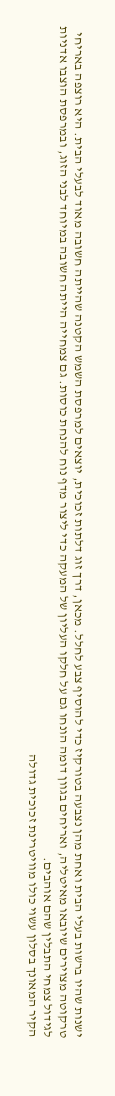ישנות שהיו ברשות בעלי הבית ואחת מהן נצבעה בטורקיז כדי להוסיף צבע לחלל. מכאן, דרך זוג דלתות זכוכית, יוצאים למרפסת השמש הקטנה שהייתה חשובה מאוד לבעלי הבית. היא רוצפה באריחי טרקוטה מצוירים שיובאו מאיטליה, ואריחים בגוון דומה הונחו גם על חלקו העליון של המעקה כדי ליצור מדף נוח להנחת כוסות. גם צמחייה הייתה חשובה במיוחד לבני הזוג, ובמרפסת הוצבו אדניות לגידול צמחי התבלין שהם אוהבים.
הקיר המאונך בסלון עשוי כולו מוויטרינת זכוכית גדולה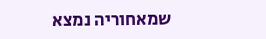שמאחוריה נמצא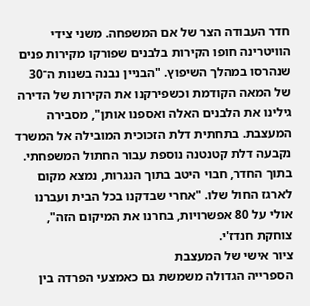חדר העבודה הצר של אם המשפחה. משני צידי הוויטרינה חופו הקירות בלבנים שפורקו מקירות פנים שנהרסו במהלך השיפוץ. "הבניין נבנה בשנות ה־30 של המאה הקודמת וכשפירקנו את הקירות של הדירה גילינו את הלבנים האלה ואספנו אותן", מסבירה המעצבת. בתחתית דלת הזכוכית המובילה אל המשרד נקבעה דלת קטנטנה נוספת עבור החתול המשפחתי. בתוך החדר, חבוי היטב בתוך הנגרות, נמצא מקום לארגז החול שלו. "אחרי שבדקנו בכל הבית ועברנו אולי על 80 אפשרויות, בחרנו את המיקום הזה", צוחקת חנדז'י.
ציור אישי של המעצבת
הספרייה הגדולה משמשת גם כאמצעי הפרדה בין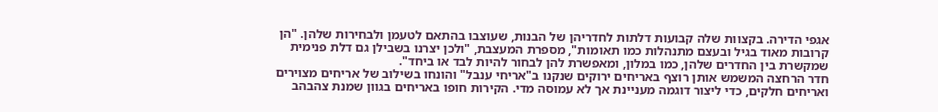אגפי הדירה. בקצוות שלה קבועות דלתות לחדריהן של הבנות, שעוצבו בהתאם לטעמן ולבחירות שלהן. "הן קרובות מאוד בגיל ובעצם מתנהלות כמו תאומות", מספרת המעצבת, "ולכן יצרנו בשבילן גם דלת פנימית שמקשרת בין החדרים שלהן, כמו במלון, ומאפשרת להן לבחור להיות לבד או ביחד".
חדר הרחצה המשמש אותן רוצף באריחים ירוקים שנקנו ב"אריחי ענבל" והונחו בשילוב של אריחים מצוירים ואריחים חלקים, כדי ליצור דוגמה מעניינת אך לא עמוסה מדי. הקירות חופו באריחים בגוון שמנת צהבהב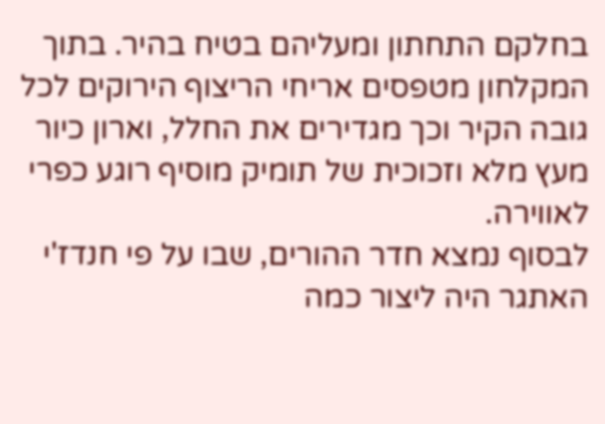בחלקם התחתון ומעליהם בטיח בהיר. בתוך המקלחון מטפסים אריחי הריצוף הירוקים לכל גובה הקיר וכך מגדירים את החלל, וארון כיור מעץ מלא וזכוכית של תומיק מוסיף רוגע כפרי לאווירה.
לבסוף נמצא חדר ההורים, שבו על פי חנדז'י האתגר היה ליצור כמה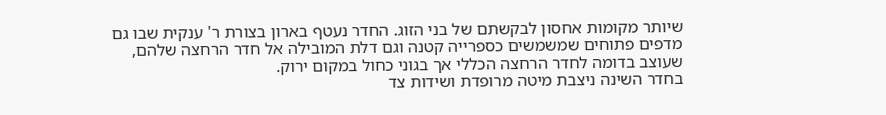שיותר מקומות אחסון לבקשתם של בני הזוג. החדר נעטף בארון בצורת ר' ענקית שבו גם מדפים פתוחים שמשמשים כספרייה קטנה וגם דלת המובילה אל חדר הרחצה שלהם, שעוצב בדומה לחדר הרחצה הכללי אך בגוני כחול במקום ירוק.
בחדר השינה ניצבת מיטה מרופדת ושידות צד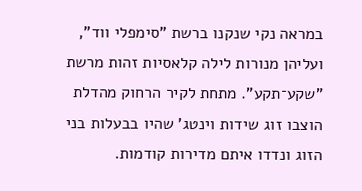במראה נקי שנקנו ברשת "סימפלי ווד", ועליהן מנורות לילה קלאסיות זהות מרשת "שקע־תקע". מתחת לקיר הרחוק מהדלת הוצבו זוג שידות וינטג' שהיו בבעלות בני הזוג ונדדו איתם מדירות קודמות.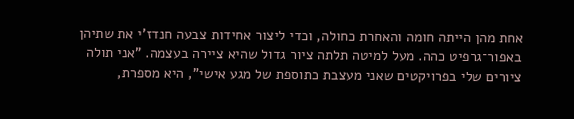אחת מהן הייתה חומה והאחרת כחולה, וכדי ליצור אחידות צבעה חנדז'י את שתיהן באפור־גרפיט כהה. מעל למיטה תלתה ציור גדול שהיא ציירה בעצמה. "אני תולה ציורים שלי בפרויקטים שאני מעצבת כתוספת של מגע אישי", היא מספרת,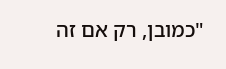"כמובן, רק אם זה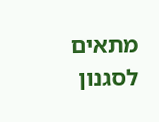מתאים לסגנון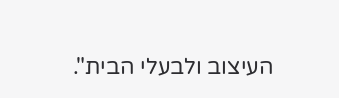העיצוב ולבעלי הבית".